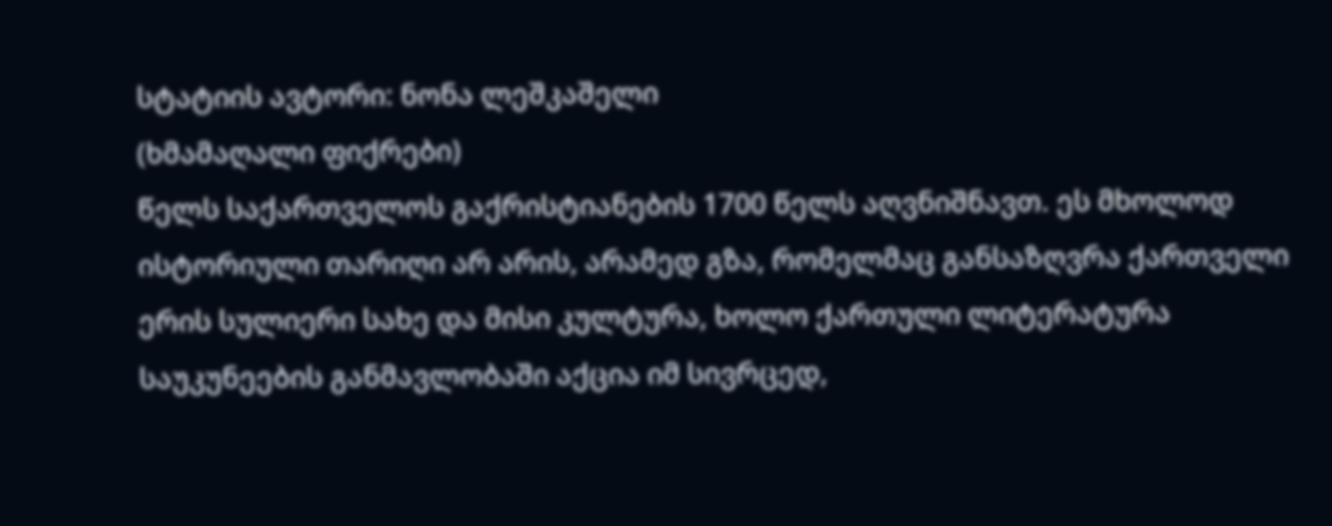სტატიის ავტორი: ნონა ლეშკაშელი
(ხმამაღალი ფიქრები)
წელს საქართველოს გაქრისტიანების 1700 წელს აღვნიშნავთ. ეს მხოლოდ ისტორიული თარიღი არ არის, არამედ გზა, რომელმაც განსაზღვრა ქართველი ერის სულიერი სახე და მისი კულტურა, ხოლო ქართული ლიტერატურა საუკუნეების განმავლობაში აქცია იმ სივრცედ,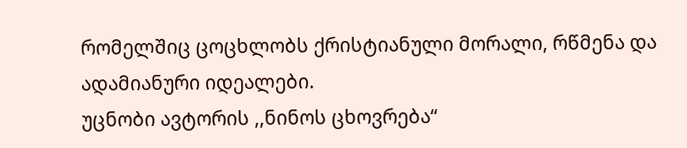რომელშიც ცოცხლობს ქრისტიანული მორალი, რწმენა და ადამიანური იდეალები.
უცნობი ავტორის ,,ნინოს ცხოვრება“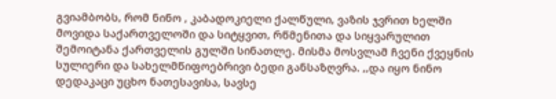გვიამბობს, რომ ნინო , კაბადოკიელი ქალწული, ვაზის ჯვრით ხელში მოვიდა საქართველოში და სიტყვით, რწმენითა და სიყვარულით შემოიტანა ქართველის გულში სინათლე. მისმა მოსვლამ ჩვენი ქვეყნის სულიერი და სახელმწიფოებრივი ბედი განსაზღვრა. ,,და იყო ნინო დედაკაცი უცხო ნათესავისა, სავსე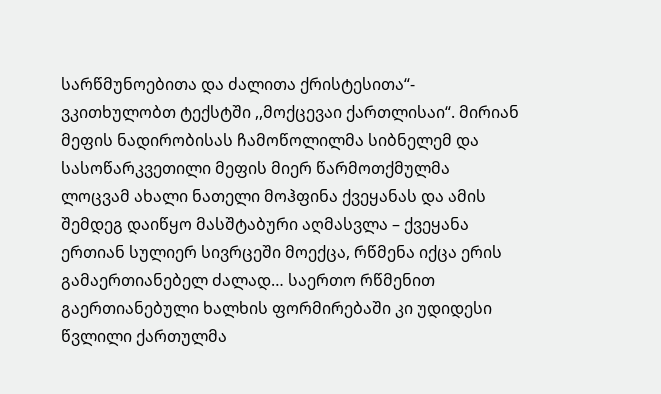სარწმუნოებითა და ძალითა ქრისტესითა“- ვკითხულობთ ტექსტში ,,მოქცევაი ქართლისაი“. მირიან მეფის ნადირობისას ჩამოწოლილმა სიბნელემ და სასოწარკვეთილი მეფის მიერ წარმოთქმულმა ლოცვამ ახალი ნათელი მოჰფინა ქვეყანას და ამის შემდეგ დაიწყო მასშტაბური აღმასვლა – ქვეყანა ერთიან სულიერ სივრცეში მოექცა, რწმენა იქცა ერის გამაერთიანებელ ძალად… საერთო რწმენით გაერთიანებული ხალხის ფორმირებაში კი უდიდესი წვლილი ქართულმა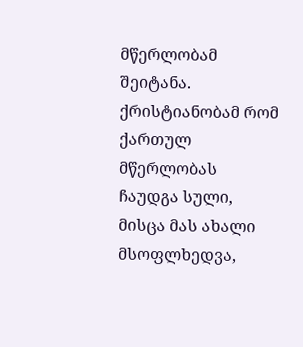მწერლობამ შეიტანა.
ქრისტიანობამ რომ ქართულ მწერლობას ჩაუდგა სული, მისცა მას ახალი მსოფლხედვა,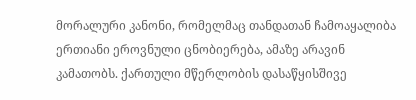მორალური კანონი, რომელმაც თანდათან ჩამოაყალიბა ერთიანი ეროვნული ცნობიერება, ამაზე არავინ კამათობს. ქართული მწერლობის დასაწყისშივე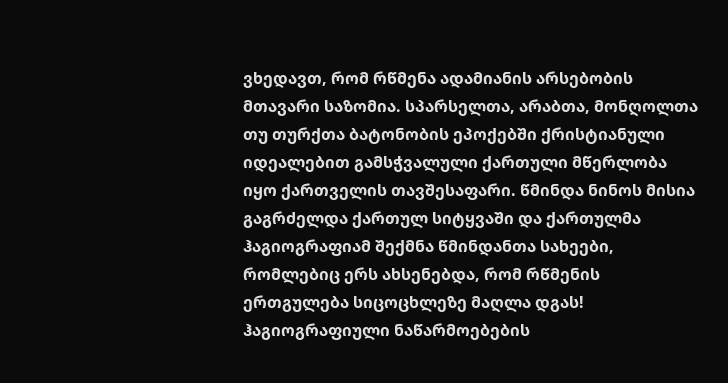ვხედავთ, რომ რწმენა ადამიანის არსებობის მთავარი საზომია. სპარსელთა, არაბთა, მონღოლთა თუ თურქთა ბატონობის ეპოქებში ქრისტიანული იდეალებით გამსჭვალული ქართული მწერლობა იყო ქართველის თავშესაფარი. წმინდა ნინოს მისია გაგრძელდა ქართულ სიტყვაში და ქართულმა ჰაგიოგრაფიამ შექმნა წმინდანთა სახეები, რომლებიც ერს ახსენებდა, რომ რწმენის ერთგულება სიცოცხლეზე მაღლა დგას! ჰაგიოგრაფიული ნაწარმოებების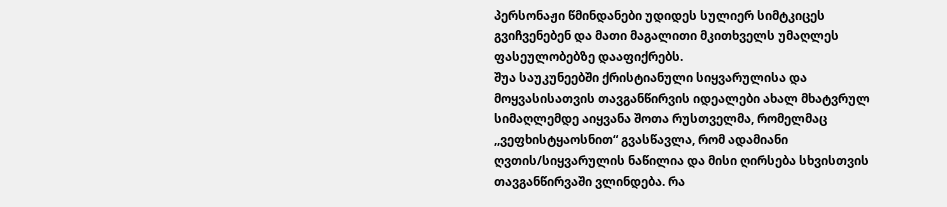პერსონაჟი წმინდანები უდიდეს სულიერ სიმტკიცეს გვიჩვენებენ და მათი მაგალითი მკითხველს უმაღლეს ფასეულობებზე დააფიქრებს.
შუა საუკუნეებში ქრისტიანული სიყვარულისა და მოყვასისათვის თავგანწირვის იდეალები ახალ მხატვრულ სიმაღლემდე აიყვანა შოთა რუსთველმა, რომელმაც ,,ვეფხისტყაოსნით“ გვასწავლა, რომ ადამიანი ღვთის/სიყვარულის ნაწილია და მისი ღირსება სხვისთვის თავგანწირვაში ვლინდება. რა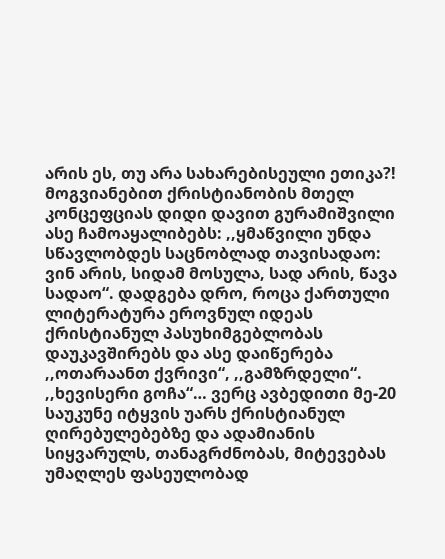არის ეს, თუ არა სახარებისეული ეთიკა?! მოგვიანებით ქრისტიანობის მთელ კონცეფციას დიდი დავით გურამიშვილი ასე ჩამოაყალიბებს: ,,ყმაწვილი უნდა სწავლობდეს საცნობლად თავისადაო: ვინ არის, სიდამ მოსულა, სად არის, წავა სადაო“. დადგება დრო, როცა ქართული ლიტერატურა ეროვნულ იდეას ქრისტიანულ პასუხიმგებლობას დაუკავშირებს და ასე დაიწერება ,,ოთარაანთ ქვრივი“, ,,გამზრდელი“. ,,ხევისერი გოჩა“… ვერც ავბედითი მე-20 საუკუნე იტყვის უარს ქრისტიანულ ღირებულებებზე და ადამიანის სიყვარულს, თანაგრძნობას, მიტევებას უმაღლეს ფასეულობად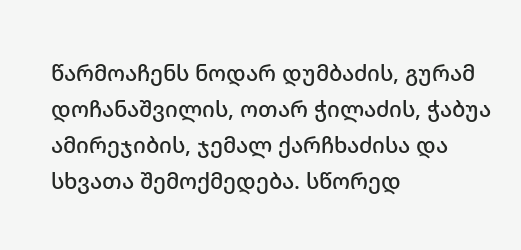წარმოაჩენს ნოდარ დუმბაძის, გურამ დოჩანაშვილის, ოთარ ჭილაძის, ჭაბუა ამირეჯიბის, ჯემალ ქარჩხაძისა და სხვათა შემოქმედება. სწორედ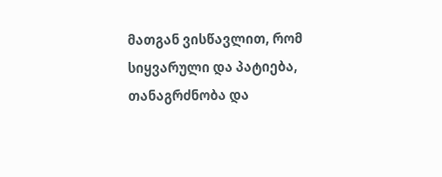მათგან ვისწავლით, რომ სიყვარული და პატიება, თანაგრძნობა და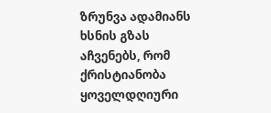ზრუნვა ადამიანს ხსნის გზას აჩვენებს, რომ ქრისტიანობა ყოველდღიური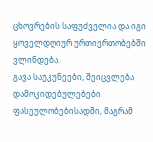ცხოვრების საფუძველია და იგი ყოველდღიურ ურთიერთობებში ვლინდება.
გავა საუკუნეები, შეიცვლება დამოკიდებულებები ფასეულობებისადმი, მაგრამ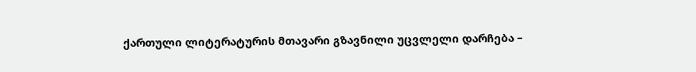ქართული ლიტერატურის მთავარი გზავნილი უცვლელი დარჩება –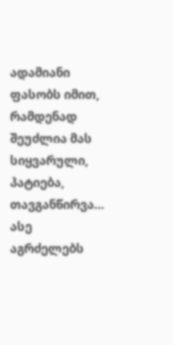ადამიანი ფასობს იმით, რამდენად შეუძლია მას სიყვარული, პატიება, თავგანწირვა…
ასე აგრძელებს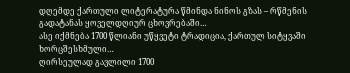დღემდე ქართული ლიტერატურა წმინდა ნინოს გზას – რწმენის გადატანას ყოველდღიურ ცხოვრებაში…
ასე იქმნება 1700 წლიანი უწყვეტი ტრადიცია, ქართულ სიტყვაში ხორცშესხმული…
ღირსეულად გავლილი 1700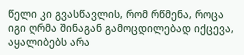წელი კი გვასწავლის, რომ რწმენა, როცა იგი ღრმა შინაგან გამოცდილებად იქცევა, აყალიბებს არა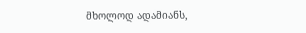მხოლოდ ადამიანს,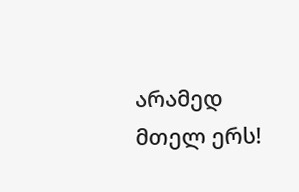არამედ მთელ ერს!